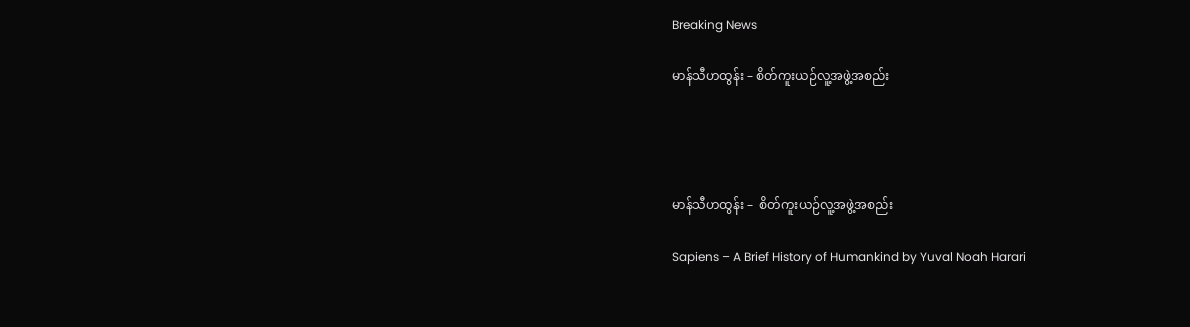Breaking News

မာန်သီဟထွန်း – စိတ်ကူးယဉ်လူ့အဖွဲ့အစည်း




မာန်သီဟထွန်း –  စိတ်ကူးယဉ်လူ့အဖွဲ့အစည်း

Sapiens – A Brief History of Humankind by Yuval Noah Harari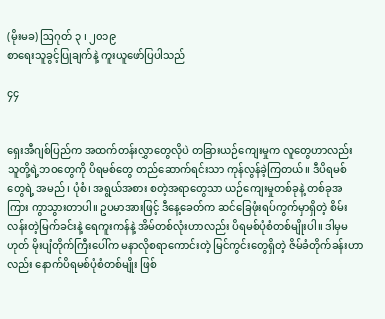(မိုးမခ) ဩဂုတ် ၃ ၊ ၂၀၁၉
စာရေးသူခွင့်ပြုချက်နဲ့ ကူးယူဖော်ပြပါသည်

၄၄


ရှေးအီဂျစ်ပြည်က အထက်တန်းလွှာတွေလိုပဲ တခြားယဉ်ကျေးမှုက လူတွေဟာလည်း သူတို့ရဲ့ဘဝတွေကို ပိရမစ်တွေ တည်ဆောက်ရင်းသာ ကုန်လွန်ခဲ့ကြတယ်။ ဒီပိရမစ်တွေရဲ့ အမည်၊ ပုံစံ၊ အရွယ်အစား စတဲ့အရာတွေသာ ယဉ်ကျေးမှုတစ်ခုနဲ့ တစ်ခုအကြား ကွာသွားတာပါ။ ဥပမာအားဖြင့် ဒီနေ့ခေတ်က ဆင်ခြေဖုံးရပ်ကွက်မှာရှိတဲ့ စိမ်းလန်းတဲ့မြက်ခင်းနဲ့ ရေကူးကန်နဲ့ အိမ်တစ်လုံးဟာလည်း ပိရမစ်ပုံစံတစ်မျိုးပါ။ ဒါမှမဟုတ် မိုးပျံတိုက်ကြီးပေါ်က မနာလိုစရာကောင်းတဲ့ မြင်ကွင်းတွေရှိတဲ့ ဇိမ်ခံတိုက်ခန်းဟာလည်း နောက်ပိရမစ်ပုံစံတစ်မျိုး ဖြစ်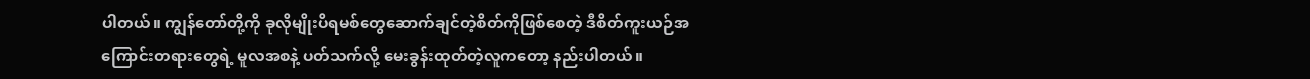ပါတယ်။ ကျွန်တော်တို့ကို ခုလိုမျိုးပိရမစ်တွေဆောက်ချင်တဲ့စိတ်ကိုဖြစ်စေတဲ့ ဒီစိတ်ကူးယဉ်အကြောင်းတရားတွေရဲ့ မူလအစနဲ့ ပတ်သက်လို့ မေးခွန်းထုတ်တဲ့လူကတော့ နည်းပါတယ်။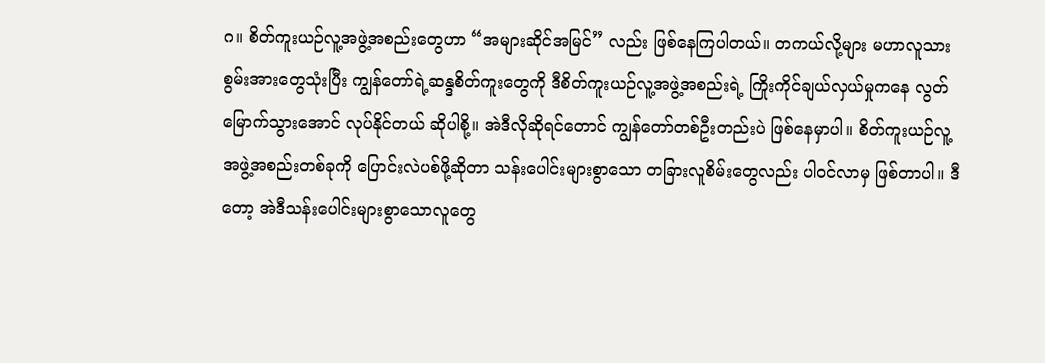ဂ။ စိတ်ကူးယဉ်လူ့အဖွဲ့အစည်းတွေဟာ “အများဆိုင်အမြင်” လည်း ဖြစ်နေကြပါတယ်။ တကယ်လို့များ မဟာလူသားစွမ်းအားတွေသုံးပြီး ကျွန်တော်ရဲ့ဆန္ဒစိတ်ကူးတွေကို ဒီစိတ်ကူးယဉ်လူ့အဖွဲ့အစည်းရဲ့ ကြိုးကိုင်ချယ်လှယ်မှုကနေ လွတ်မြောက်သွားအောင် လုပ်နိုင်တယ် ဆိုပါစို့။ အဲဒီလိုဆိုရင်တောင် ကျွန်တော်တစ်ဦးတည်းပဲ ဖြစ်နေမှာပါ။ စိတ်ကူးယဉ်လူ့အဖွဲ့အစည်းတစ်ခုကို ပြောင်းလဲပစ်ဖို့ဆိုတာ သန်းပေါင်းများစွာသော တခြားလူစိမ်းတွေလည်း ပါဝင်လာမှ ဖြစ်တာပါ။ ဒီတော့ အဲဒီသန်းပေါင်းများစွာသောလူတွေ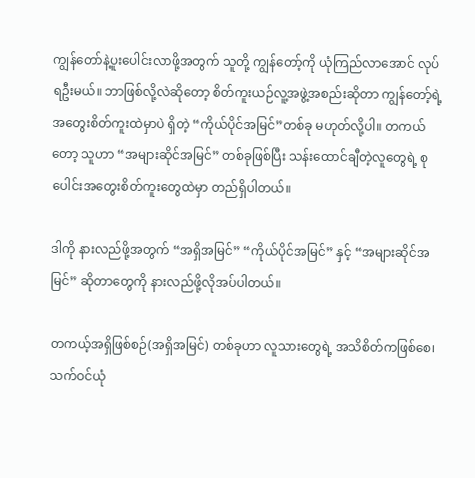ကျွန်တော်နဲ့ပူးပေါင်းလာဖို့အတွက် သူတို့ ကျွန်တော့်ကို ယုံကြည်လာအောင် လုပ်ရဦးမယ်။ ဘာဖြစ်လို့လဲဆိုတော့ စိတ်ကူးယဉ်လူ့အဖွဲ့အစည်းဆိုတာ ကျွန်တော့်ရဲ့အတွေးစိတ်ကူးထဲမှာပဲ ရှိတဲ့ “ကိုယ်ပိုင်အမြင်”တစ်ခု မဟုတ်လို့ပါ။ တကယ်တော့ သူဟာ “အများဆိုင်အမြင်” တစ်ခုဖြစ်ပြီး သန်းထောင်ချီတဲ့လူတွေရဲ့ စုပေါင်းအတွေးစိတ်ကူးတွေထဲမှာ တည်ရှိပါတယ်။

ဒါကို နားလည်ဖို့အတွက် “အရှိအမြင်” “ကိုယ်ပိုင်အမြင်” နှင့် “အများဆိုင်အမြင်” ဆိုတာတွေကို နားလည်ဖို့လိုအပ်ပါတယ်။

တကယ့်အရှိဖြစ်စဉ်(အရှိအမြင်) တစ်ခုဟာ လူသားတွေရဲ့ အသိစိတ်ကဖြစ်စေ၊ သက်ဝင်ယုံ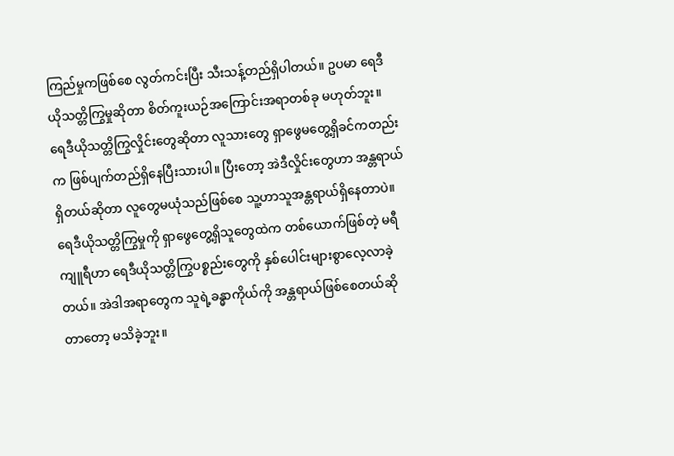ကြည်မှုကဖြစ်စေ လွတ်ကင်းပြီး သီးသန့်တည်ရှိပါတယ်။ ဥပမာ ရေဒီယိုသတ္တိကြွမှုဆိုတာ စိတ်ကူးယဉ်အကြောင်းအရာတစ်ခု မဟုတ်ဘူး။ ရေဒီယိုသတ္တိကြွလှိုင်းတွေဆိုတာ လူသားတွေ ရှာဖွေမတွေ့ရှိခင်ကတည်းက ဖြစ်ပျက်တည်ရှိနေပြီးသားပါ။ ပြီးတော့ အဲဒီလှိုင်းတွေဟာ အန္တရာယ်ရှိတယ်ဆိုတာ လူတွေမယုံသည်ဖြစ်စေ သူ့ဟာသူအန္တရာယ်ရှိနေတာပဲ။ ရေဒီယိုသတ္တိကြွမှုကို ရှာဖွေတွေ့ရှိသူတွေထဲက တစ်ယောက်ဖြစ်တဲ့ မရီကျူရီဟာ ရေဒီယိုသတ္တိကြွပစ္စည်းတွေကို နှစ်ပေါင်းများစွာလေ့လာခဲ့တယ်။ အဲဒါအရာတွေက သူရဲ့ခန္ဓာကိုယ်ကို အန္တရာယ်ဖြစ်စေတယ်ဆိုတာတော့ မသိခဲ့ဘူး။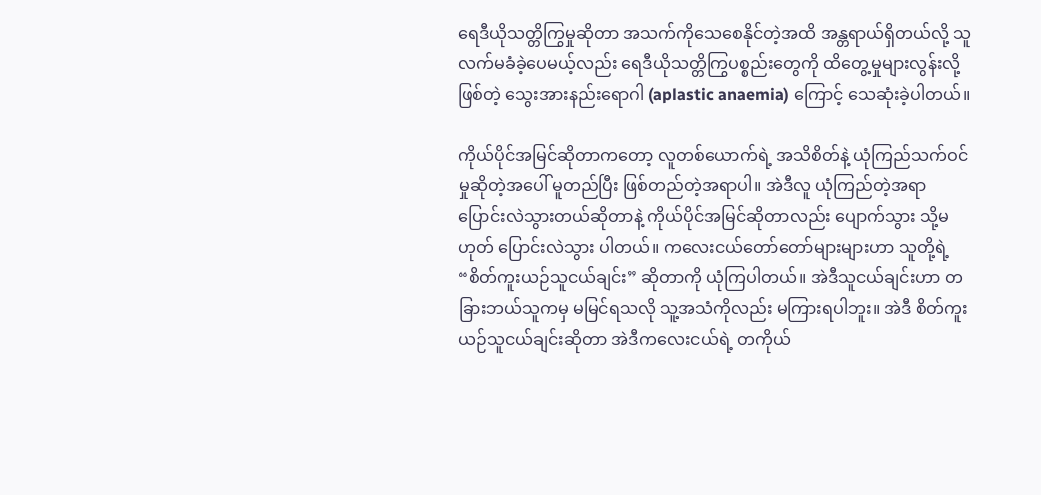ရေဒီယိုသတ္တိကြွမှုဆိုတာ အသက်ကိုသေစေနိုင်တဲ့အထိ အန္တရာယ်ရှိတယ်လို့ သူလက်မခံခဲ့ပေမယ့်လည်း ရေဒီယိုသတ္တိကြွပစ္စည်းတွေကို ထိတွေ့မှုများလွန်းလို့ဖြစ်တဲ့ သွေးအားနည်းရောဂါ (aplastic anaemia) ကြောင့် သေဆုံးခဲ့ပါတယ်။

ကိုယ်ပိုင်အမြင်ဆိုတာကတော့ လူတစ်ယောက်ရဲ့ အသိစိတ်နဲ့ ယုံကြည်သက်ဝင်မှုဆိုတဲ့အပေါ် မူတည်ပြီး ဖြစ်တည်တဲ့အရာပါ။ အဲဒီလူ ယုံကြည်တဲ့အရာ ပြောင်းလဲသွားတယ်ဆိုတာနဲ့ ကိုယ်ပိုင်အမြင်ဆိုတာလည်း ပျောက်သွား သို့မဟုတ် ပြောင်းလဲသွား ပါတယ်။ ကလေးငယ်တော်တော်များများဟာ သူတို့ရဲ့ “စိတ်ကူးယဉ်သူငယ်ချင်း” ဆိုတာကို ယုံကြပါတယ်။ အဲဒီသူငယ်ချင်းဟာ တခြားဘယ်သူကမှ မမြင်ရသလို သူ့အသံကိုလည်း မကြားရပါဘူး။ အဲဒီ စိတ်ကူးယဉ်သူငယ်ချင်းဆိုတာ အဲဒီကလေးငယ်ရဲ့ တကိုယ်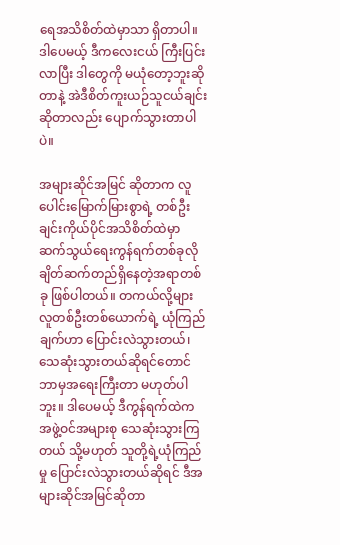ရေအသိစိတ်ထဲမှာသာ ရှိတာပါ။ ဒါပေမယ့် ဒီကလေးငယ် ကြီးပြင်းလာပြီး ဒါတွေကို မယုံတော့ဘူးဆိုတာနဲ့ အဲဒီစိတ်ကူးယဉ်သူငယ်ချင်း ဆိုတာလည်း ပျောက်သွားတာပါပဲ။

အများဆိုင်အမြင် ဆိုတာက လူပေါင်းမြောက်မြားစွာရဲ့ တစ်ဦးချင်းကိုယ်ပိုင်အသိစိတ်ထဲမှာ ဆက်သွယ်ရေးကွန်ရက်တစ်ခုလို ချိတ်ဆက်တည်ရှိနေတဲ့အရာတစ်ခု ဖြစ်ပါတယ်။ တကယ်လို့များ လူတစ်ဦးတစ်ယောက်ရဲ့ ယုံကြည်ချက်ဟာ ပြောင်းလဲသွားတယ်၊ သေဆုံးသွားတယ်ဆိုရင်တောင် ဘာမှအရေးကြီးတာ မဟုတ်ပါဘူး။ ဒါပေမယ့် ဒီကွန်ရက်ထဲက အဖွဲ့ဝင်အများစု သေဆုံးသွားကြတယ် သို့မဟုတ် သူတို့ရဲ့ယုံကြည်မှု ပြောင်းလဲသွားတယ်ဆိုရင် ဒီအများဆိုင်အမြင်ဆိုတာ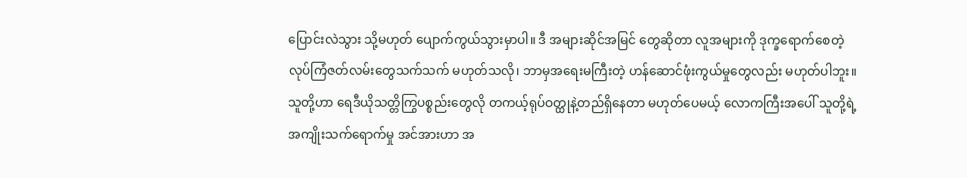ပြောင်းလဲသွား သို့မဟုတ် ပျောက်ကွယ်သွားမှာပါ။ ဒီ အများဆိုင်အမြင် တွေဆိုတာ လူအများကို ဒုက္ခရောက်စေတဲ့ လုပ်ကြံဇတ်လမ်းတွေသက်သက် မဟုတ်သလို၊ ဘာမှအရေးမကြီးတဲ့ ဟန်ဆောင်ဖုံးကွယ်မှုတွေလည်း မဟုတ်ပါဘူး။ သူတို့ဟာ ရေဒီယိုသတ္တိကြွပစ္စည်းတွေလို တကယ့်ရုပ်ဝတ္ထုနဲ့တည်ရှိနေတာ မဟုတ်ပေမယ့် လောကကြီးအပေါ် သူတို့ရဲ့အကျိုးသက်ရောက်မှု အင်အားဟာ အ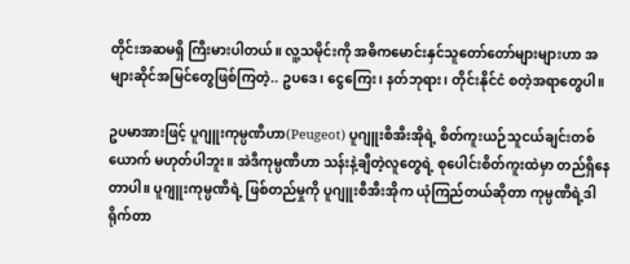တိုင်းအဆမရှိ ကြီးမားပါတယ်။ လူ့သမိုင်းကို အဓိကမောင်းနှင်သူတော်တော်များများဟာ အများဆိုင်အမြင်တွေဖြစ်ကြတဲ့.. ဥပဒေ၊ ငွေကြေး၊ နတ်ဘုရား၊ တိုင်းနိုင်ငံ စတဲ့အရာတွေပါ။

ဥပမာအားဖြင့် ပူဂျူးကုမ္ပဏီဟာ(Peugeot) ပူဂျူးစီအီးအိုရဲ့ စိတ်ကူးယဉ်သူငယ်ချင်းတစ်ယောက် မဟုတ်ပါဘူး။ အဲဒီကုမ္ပဏီဟာ သန်းနဲ့ချီတဲ့လူတွေရဲ့ စုပေါင်းစိတ်ကူးထဲမှာ တည်ရှိနေတာပါ။ ပူဂျူးကုမ္ပဏီရဲ့ ဖြစ်တည်မှုကို ပူဂျူးစီအီးအိုက ယုံကြည်တယ်ဆိုတာ ကုမ္ပဏီရဲ့ဒါရိုက်တာ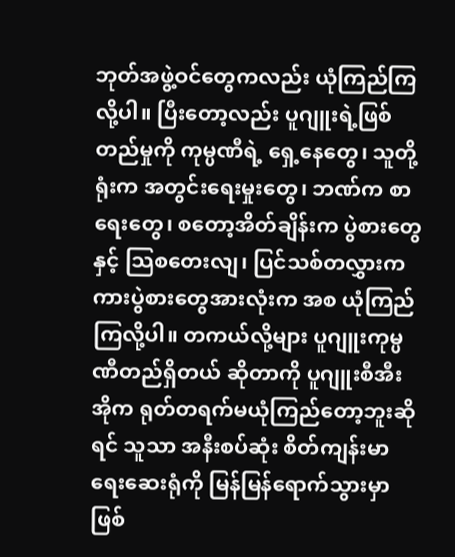ဘုတ်အဖွဲ့ဝင်တွေကလည်း ယုံကြည်ကြလို့ပါ။ ပြီးတော့လည်း ပူဂျူးရဲ့ဖြစ်တည်မှုကို ကုမ္ပဏီရဲ့ ရှေ့နေတွေ၊ သူတို့ရုံးက အတွင်းရေးမှုးတွေ၊ ဘဏ်က စာရေးတွေ၊ စတော့အိတ်ချိန်းက ပွဲစားတွေ နှင့် သြစတေးလျ၊ ပြင်သစ်တလွှားက ကားပွဲစားတွေအားလုံးက အစ ယုံကြည်ကြလို့ပါ။ တကယ်လို့များ ပူဂျူးကုမ္ပဏီတည်ရှိတယ် ဆိုတာကို ပူဂျူးစီအီးအိုက ရုတ်တရက်မယုံကြည်တော့ဘူးဆိုရင် သူသာ အနီးစပ်ဆုံး စိတ်ကျန်းမာရေးဆေးရုံကို မြန်မြန်ရောက်သွားမှာဖြစ်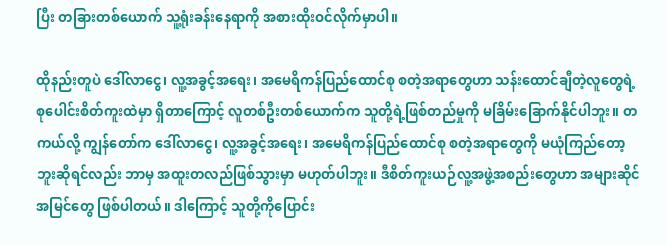ပြီး တခြားတစ်ယောက် သူ့ရုံးခန်းနေရာကို အစားထိုးဝင်လိုက်မှာပါ။

ထိုနည်းတူပဲ ဒေါ်လာငွေ၊ လူ့အခွင့်အရေး၊ အမေရိကန်ပြည်ထောင်စု စတဲ့အရာတွေဟာ သန်းထောင်ချီတဲ့လူတွေရဲ့ စုပေါင်းစိတ်ကူးထဲမှာ ရှိတာကြောင့် လူတစ်ဦးတစ်ယောက်က သူတို့ရဲ့ဖြစ်တည်မှုကို မခြိမ်းခြောက်နိုင်ပါဘူး။ တကယ်လို့ ကျွန်တော်က ဒေါ်လာငွေ၊ လူ့အခွင့်အရေး၊ အမေရိကန်ပြည်ထောင်စု စတဲ့အရာတွေကို မယုံကြည်တော့ဘူးဆိုရင်လည်း ဘာမှ အထူးတလည်ဖြစ်သွားမှာ မဟုတ်ပါဘူး။ ဒီစိတ်ကူးယဉ်လူ့အဖွဲ့အစည်းတွေဟာ အများဆိုင်အမြင်တွေ ဖြစ်ပါတယ်။ ဒါကြောင့် သူတို့ကိုပြောင်း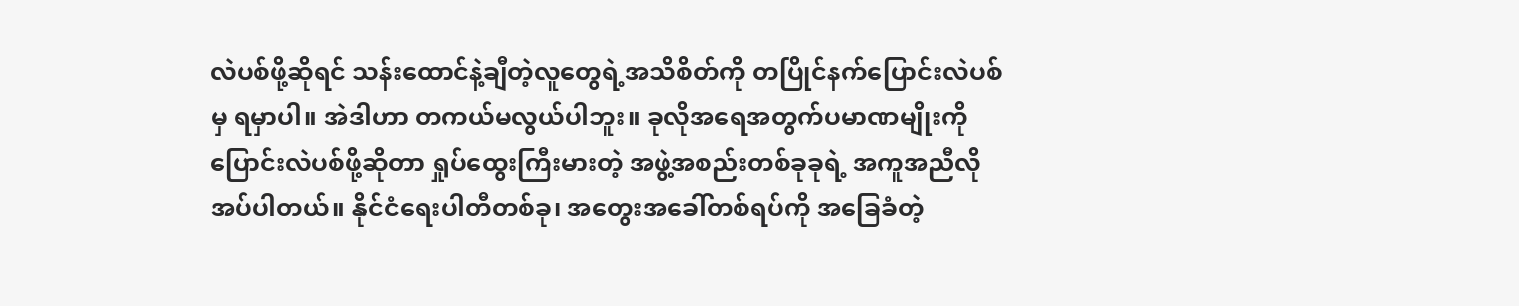လဲပစ်ဖို့ဆိုရင် သန်းထောင်နဲ့ချီတဲ့လူတွေရဲ့အသိစိတ်ကို တပြိုင်နက်ပြောင်းလဲပစ်မှ ရမှာပါ။ အဲဒါဟာ တကယ်မလွယ်ပါဘူး။ ခုလိုအရေအတွက်ပမာဏမျိုးကို ပြောင်းလဲပစ်ဖို့ဆိုတာ ရှုပ်ထွေးကြီးမားတဲ့ အဖွဲ့အစည်းတစ်ခုခုရဲ့ အကူအညီလိုအပ်ပါတယ်။ နိုင်ငံရေးပါတီတစ်ခု၊ အတွေးအခေါ်တစ်ရပ်ကို အခြေခံတဲ့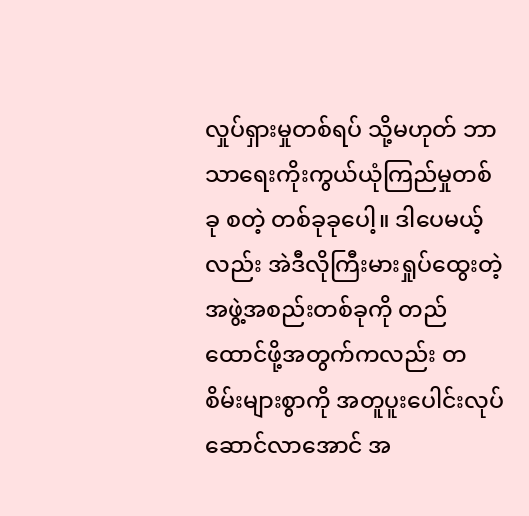လှုပ်ရှားမှုတစ်ရပ် သို့မဟုတ် ဘာသာရေးကိုးကွယ်ယုံကြည်မှုတစ်ခု စတဲ့ တစ်ခုခုပေါ့။ ဒါပေမယ့်လည်း အဲဒီလိုကြီးမားရှုပ်ထွေးတဲ့အဖွဲ့အစည်းတစ်ခုကို တည်ထောင်ဖို့အတွက်ကလည်း တစိမ်းများစွာကို အတူပူးပေါင်းလုပ်ဆောင်လာအောင် အ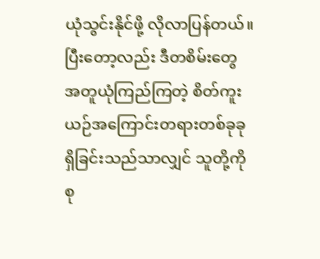ယုံသွင်းနိုင်ဖို့ လိုလာပြန်တယ်။ ပြီးတော့လည်း ဒီတစိမ်းတွေ အတူယုံကြည်ကြတဲ့ စိတ်ကူးယဉ်အကြောင်းတရားတစ်ခုခု ရှိခြင်းသည်သာလျှင် သူတို့ကိုစု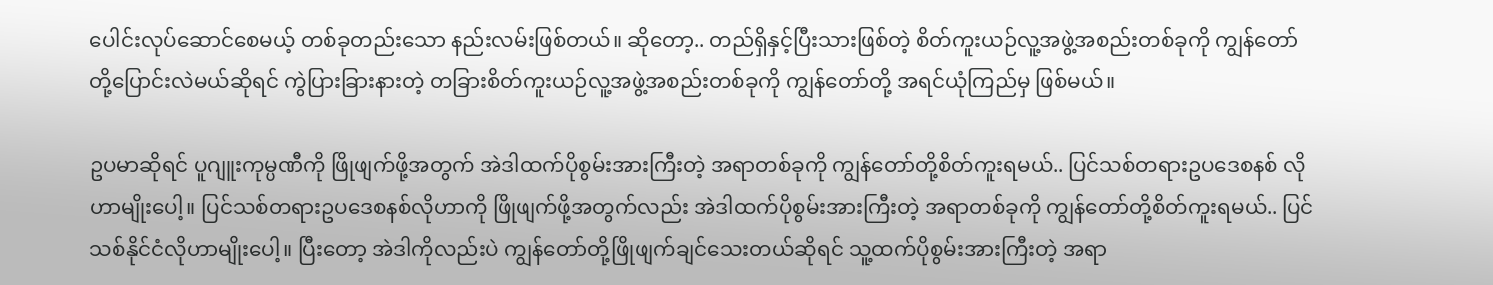ပေါင်းလုပ်ဆောင်စေမယ့် တစ်ခုတည်းသော နည်းလမ်းဖြစ်တယ်။ ဆိုတော့.. တည်ရှိနှင့်ပြီးသားဖြစ်တဲ့ စိတ်ကူးယဉ်လူ့အဖွဲ့အစည်းတစ်ခုကို ကျွန်တော်တို့ပြောင်းလဲမယ်ဆိုရင် ကွဲပြားခြားနားတဲ့ တခြားစိတ်ကူးယဉ်လူ့အဖွဲ့အစည်းတစ်ခုကို ကျွန်တော်တို့ အရင်ယုံကြည်မှ ဖြစ်မယ်။

ဥပမာဆိုရင် ပူဂျူးကုမ္ပဏီကို ဖြိုဖျက်ဖို့အတွက် အဲဒါထက်ပိုစွမ်းအားကြီးတဲ့ အရာတစ်ခုကို ကျွန်တော်တို့စိတ်ကူးရမယ်.. ပြင်သစ်တရားဥပဒေစနစ် လိုဟာမျိုးပေါ့။ ပြင်သစ်တရားဥပဒေစနစ်လိုဟာကို ဖြိုဖျက်ဖို့အတွက်လည်း အဲဒါထက်ပိုစွမ်းအားကြီးတဲ့ အရာတစ်ခုကို ကျွန်တော်တို့စိတ်ကူးရမယ်.. ပြင်သစ်နိုင်ငံလိုဟာမျိုးပေါ့။ ပြီးတော့ အဲဒါကိုလည်းပဲ ကျွန်တော်တို့ဖြိုဖျက်ချင်သေးတယ်ဆိုရင် သူ့ထက်ပိုစွမ်းအားကြီးတဲ့ အရာ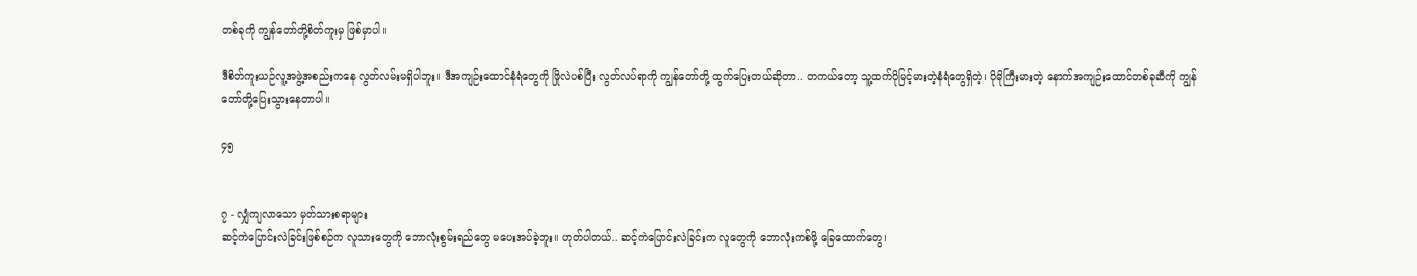တစ်ခုကို ကျွန်တော်တို့စိတ်ကူးမှ ဖြစ်မှာပါ။

ဒီစိတ်ကူးယဉ်လူ့အဖွဲ့အစည်းကနေ လွတ်လမ်းမရှိပါဘူး။ ဒီအကျဉ်းထောင်နံရံတွေကို ဖြိုလဲပစ်ပြီး လွတ်လပ်ရာကို ကျွန်တော်တို့ ထွက်ပြေးတယ်ဆိုတာ.. တကယ်တော့ သူ့ထက်ပိုမြင့်မားတဲ့နံရံတွေရှိတဲ့၊ ပိုမိုကြီးမားတဲ့ နောက်အကျဉ်းထောင်တစ်ခုဆီကို ကျွန်တော်တို့ပြေးသွားနေတာပါ။

၄၅


၇ - လျှံကျလာသော မှတ်သားစရာများ
ဆင့်ကဲပြောင်းလဲခြင်းဖြစ်စဉ်က လူသားတွေကို ဘောလုံးစွမ်းရည်တွေ မပေးအပ်ခဲ့ဘူး။ ဟုတ်ပါတယ်.. ဆင့်ကဲပြောင်းလဲခြင်းက လူတွေကို ဘောလုံးကစ်ဖို့ ခြေထောက်တွေ၊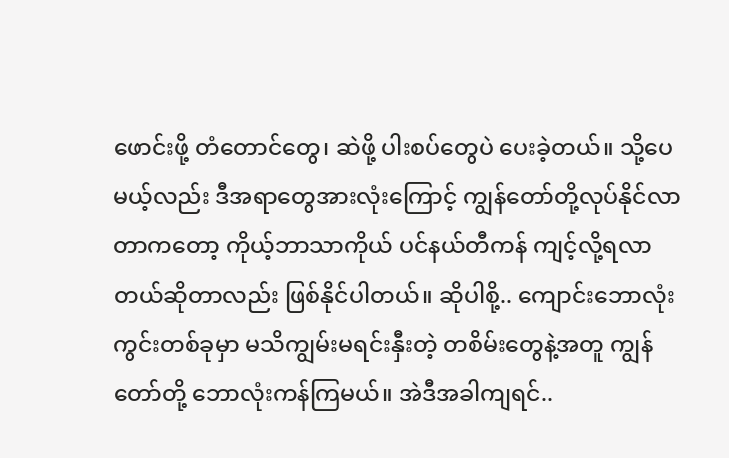ဖောင်းဖို့ တံတောင်တွေ၊ ဆဲဖို့ ပါးစပ်တွေပဲ ပေးခဲ့တယ်။ သို့ပေမယ့်လည်း ဒီအရာတွေအားလုံးကြောင့် ကျွန်တော်တို့လုပ်နိုင်လာတာကတော့ ကိုယ့်ဘာသာကိုယ် ပင်နယ်တီကန် ကျင့်လို့ရလာတယ်ဆိုတာလည်း ဖြစ်နိုင်ပါတယ်။ ဆိုပါစို့.. ကျောင်းဘောလုံးကွင်းတစ်ခုမှာ မသိကျွမ်းမရင်းနှီးတဲ့ တစိမ်းတွေနဲ့အတူ ကျွန်တော်တို့ ဘောလုံးကန်ကြမယ်။ အဲဒီအခါကျရင်..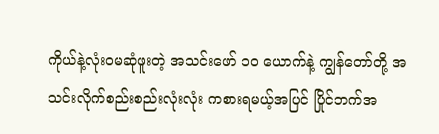ကိုယ်နဲ့လုံးဝမဆုံဖူးတဲ့ အသင်းဖော် ၁၀ ယောက်နဲ့ ကျွန်တော်တို့ အသင်းလိုက်စည်းစည်းလုံးလုံး ကစားရမယ့်အပြင် ပြိုင်ဘက်အ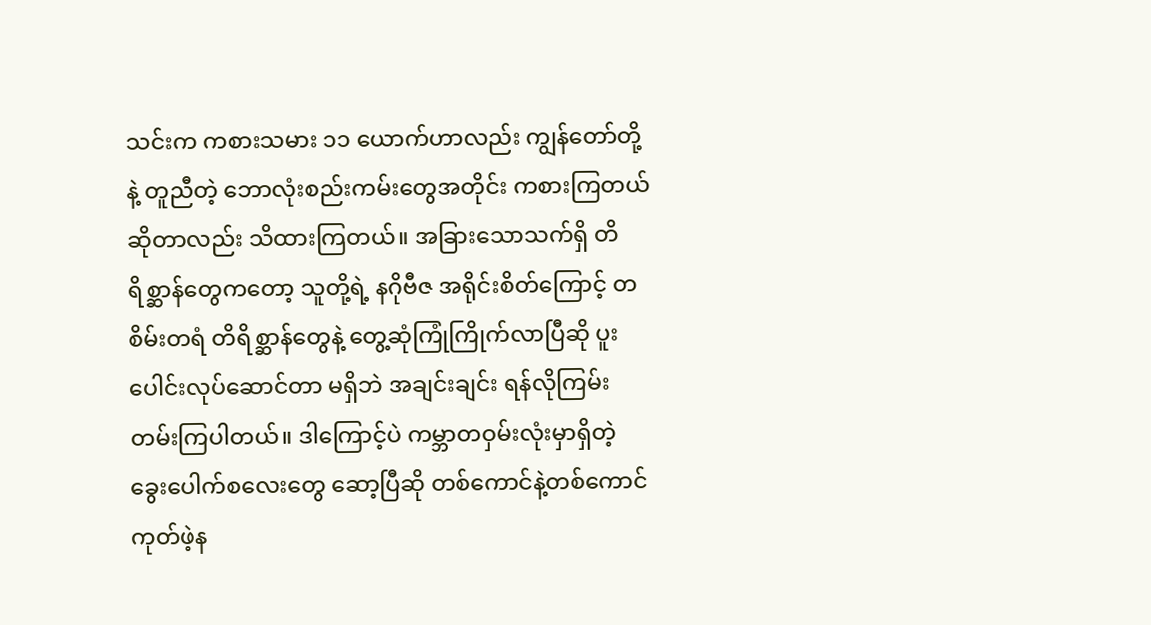သင်းက ကစားသမား ၁၁ ယောက်ဟာလည်း ကျွန်တော်တို့နဲ့ တူညီတဲ့ ဘောလုံးစည်းကမ်းတွေအတိုင်း ကစားကြတယ်ဆိုတာလည်း သိထားကြတယ်။ အခြားသောသက်ရှိ တိရိစ္ဆာန်တွေကတော့ သူတို့ရဲ့ နဂိုဗီဇ အရိုင်းစိတ်ကြောင့် တစိမ်းတရံ တိရိစ္ဆာန်တွေနဲ့ တွေ့ဆုံကြုံကြိုက်လာပြီဆို ပူးပေါင်းလုပ်ဆောင်တာ မရှိဘဲ အချင်းချင်း ရန်လိုကြမ်းတမ်းကြပါတယ်။ ဒါကြောင့်ပဲ ကမ္ဘာတဝှမ်းလုံးမှာရှိတဲ့ ခွေးပေါက်စလေးတွေ ဆော့ပြီဆို တစ်ကောင်နဲ့တစ်ကောင် ကုတ်ဖဲ့န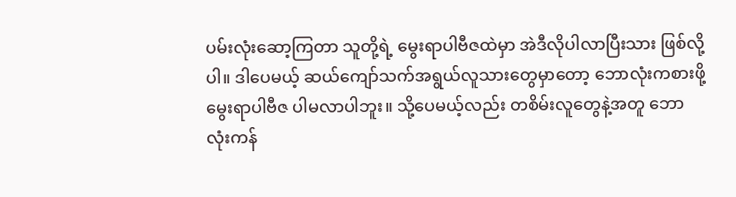ပမ်းလုံးဆော့ကြတာ သူတို့ရဲ့ မွေးရာပါဗီဇထဲမှာ အဲဒီလိုပါလာပြီးသား ဖြစ်လို့ပါ။ ဒါပေမယ့် ဆယ်ကျော်သက်အရွယ်လူသားတွေမှာတော့ ဘောလုံးကစားဖို့ မွေးရာပါဗီဇ ပါမလာပါဘူး။ သို့ပေမယ့်လည်း တစိမ်းလူတွေနဲ့အတူ ဘောလုံးကန်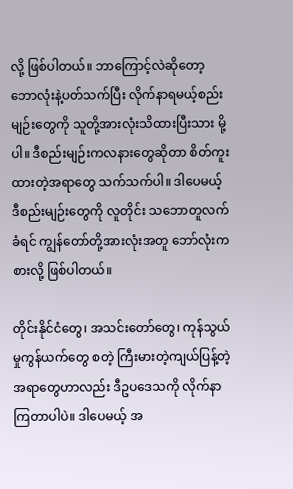လို့ ဖြစ်ပါတယ်။ ဘာကြောင့်လဲဆိုတော့ ဘောလုံးနဲ့ပတ်သက်ပြီး လိုက်နာရမယ့်စည်းမျဉ်းတွေကို သူတို့အားလုံးသိထားပြီးသား မို့ပါ။ ဒီစည်းမျဉ်းကလနားတွေဆိုတာ စိတ်ကူးထားတဲ့အရာတွေ သက်သက်ပါ။ ဒါပေမယ့် ဒီစည်းမျဉ်းတွေကို လူတိုင်း သဘောတူလက်ခံရင် ကျွန်တော်တို့အားလုံးအတူ ဘော်လုံးကစားလို့ ဖြစ်ပါတယ်။

တိုင်းနိုင်ငံတွေ၊ အသင်းတော်တွေ၊ ကုန်သွယ်မှုကွန်ယက်တွေ စတဲ့ ကြီးမားတဲ့ကျယ်ပြန့်တဲ့ အရာတွေဟာလည်း ဒီဥပဒေသကို လိုက်နာကြတာပါပဲ။ ဒါပေမယ့် အ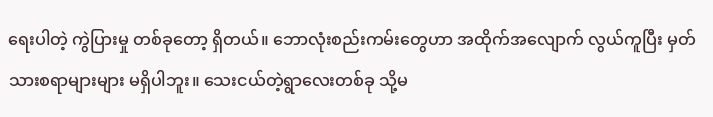ရေးပါတဲ့ ကွဲပြားမှု တစ်ခုတော့ ရှိတယ်။ ဘောလုံးစည်းကမ်းတွေဟာ အထိုက်အလျောက် လွယ်ကူပြီး မှတ်သားစရာများများ မရှိပါဘူး။ သေးငယ်တဲ့ရွာလေးတစ်ခု သို့မ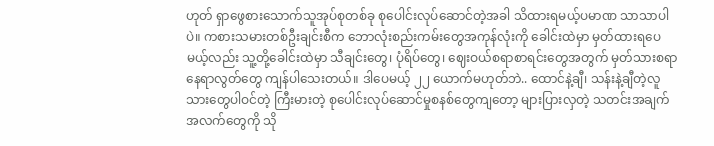ဟုတ် ရှာဖွေစားသောက်သူအုပ်စုတစ်ခု စုပေါင်းလုပ်ဆောင်တဲ့အခါ သိထားရမယ့်ပမာဏ သာသာပါပဲ။ ကစားသမားတစ်ဦးချင်းစီက ဘောလုံးစည်းကမ်းတွေအကုန်လုံးကို ခေါင်းထဲမှာ မှတ်ထားရပေမယ့်လည်း သူ့တို့ခေါင်းထဲမှာ သီချင်းတွေ၊ ပုံရိပ်တွေ၊ ဈေးဝယ်စရာစာရင်းတွေအတွက် မှတ်သားစရာနေရာလွတ်တွေ ကျန်ပါသေးတယ်။ ဒါပေမယ့် ၂၂ ယောက်မဟုတ်ဘဲ.. ထောင်နဲ့ချီ၊ သန်းနဲ့ချီတဲ့လူသားတွေပါဝင်တဲ့ ကြီးမားတဲ့ စုပေါင်းလုပ်ဆောင်မှုစနစ်တွေကျတော့ များပြားလှတဲ့ သတင်းအချက်အလက်တွေကို သို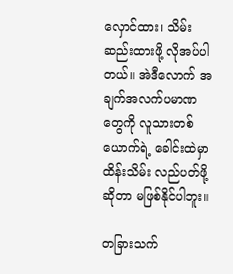လှောင်ထား၊ သိမ်းဆည်းထားဖို့ လိုအပ်ပါတယ်။ အဲဒီလောက် အချက်အလက်ပမာဏတွေကို လူသားတစ်ယောက်ရဲ့ ခေါင်းထဲမှာ ထိန်းသိမ်း လည်ပတ်ဖို့ဆိုတာ မဖြစ်နိုင်ပါဘူး။

တခြားသက်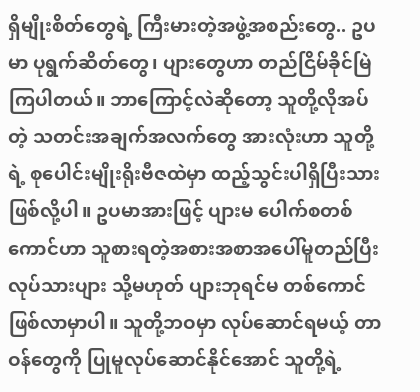ရှိမျိုးစိတ်တွေရဲ့ ကြီးမားတဲ့အဖွဲ့အစည်းတွေ.. ဥပမာ ပုရွက်ဆိတ်တွေ၊ ပျားတွေဟာ တည်ငြိမ်ခိုင်မြဲကြပါတယ်။ ဘာကြောင့်လဲဆိုတော့ သူတို့လိုအပ်တဲ့ သတင်းအချက်အလက်တွေ အားလုံးဟာ သူတို့ရဲ့ စုပေါင်းမျိုးရိုးဗီဇထဲမှာ ထည့်သွင်းပါရှိပြီးသား ဖြစ်လို့ပါ။ ဥပမာအားဖြင့် ပျားမ ပေါက်စတစ်ကောင်ဟာ သူစားရတဲ့အစားအစာအပေါ်မူတည်ပြီး လုပ်သားပျား သို့မဟုတ် ပျားဘုရင်မ တစ်ကောင်ဖြစ်လာမှာပါ။ သူတို့ဘဝမှာ လုပ်ဆောင်ရမယ့် တာဝန်တွေကို ပြုမူလုပ်ဆောင်နိုင်အောင် သူတို့ရဲ့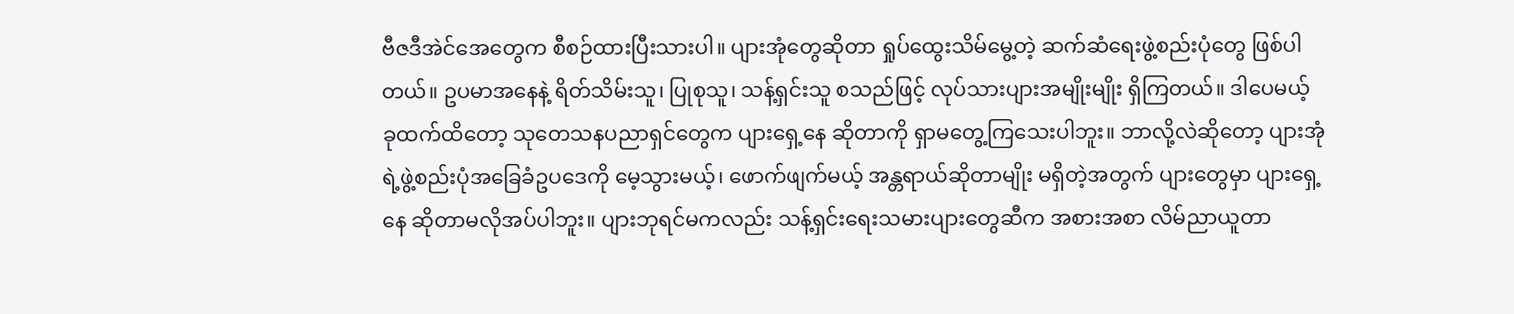ဗီဇဒီအဲင်အေတွေက စီစဉ်ထားပြီးသားပါ။ ပျားအုံတွေဆိုတာ ရှုပ်ထွေးသိမ်မွေ့တဲ့ ဆက်ဆံရေးဖွဲ့စည်းပုံတွေ ဖြစ်ပါတယ်။ ဥပမာအနေနဲ့ ရိတ်သိမ်းသူ၊ ပြုစုသူ၊ သန့်ရှင်းသူ စသည်ဖြင့် လုပ်သားပျားအမျိုးမျိုး ရှိကြတယ်။ ဒါပေမယ့် ခုထက်ထိတော့ သုတေသနပညာရှင်တွေက ပျားရှေ့နေ ဆိုတာကို ရှာမတွေ့ကြသေးပါဘူး။ ဘာလို့လဲဆိုတော့ ပျားအုံရဲ့ဖွဲ့စည်းပုံအခြေခံဥပဒေကို မေ့သွားမယ့်၊ ဖောက်ဖျက်မယ့် အန္တရာယ်ဆိုတာမျိုး မရှိတဲ့အတွက် ပျားတွေမှာ ပျားရှေ့နေ ဆိုတာမလိုအပ်ပါဘူး။ ပျားဘုရင်မကလည်း သန့်ရှင်းရေးသမားပျားတွေဆီက အစားအစာ လိမ်ညာယူတာ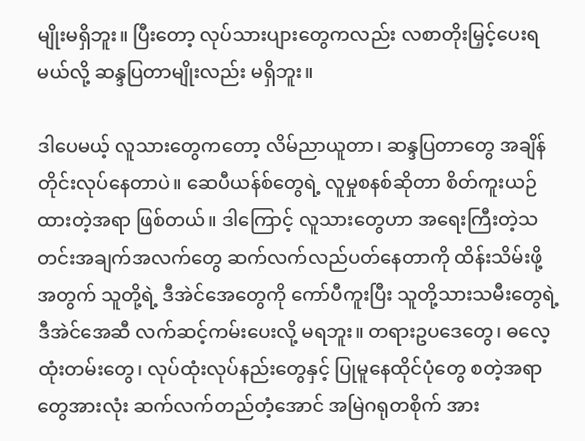မျိုးမရှိဘူး။ ပြီးတော့ လုပ်သားပျားတွေကလည်း လစာတိုးမြှင့်ပေးရမယ်လို့ ဆန္ဒပြတာမျိုးလည်း မရှိဘူး။

ဒါပေမယ့် လူသားတွေကတော့ လိမ်ညာယူတာ၊ ဆန္ဒပြတာတွေ အချိန်တိုင်းလုပ်နေတာပဲ။ ဆေပီယန်စ်တွေရဲ့ လူမှုစနစ်ဆိုတာ စိတ်ကူးယဉ်ထားတဲ့အရာ ဖြစ်တယ်။ ဒါကြောင့် လူသားတွေဟာ အရေးကြီးတဲ့သတင်းအချက်အလက်တွေ ဆက်လက်လည်ပတ်နေတာကို ထိန်းသိမ်းဖို့အတွက် သူတို့ရဲ့ ဒီအဲင်အေတွေကို ကော်ပီကူးပြီး သူတို့သားသမီးတွေရဲ့ ဒီအဲင်အေဆီ လက်ဆင့်ကမ်းပေးလို့ မရဘူး။ တရားဥပဒေတွေ၊ ဓလေ့ထုံးတမ်းတွေ၊ လုပ်ထုံးလုပ်နည်းတွေနှင့် ပြုမူနေထိုင်ပုံတွေ စတဲ့အရာတွေအားလုံး ဆက်လက်တည်တံ့အောင် အမြဲဂရုတစိုက် အား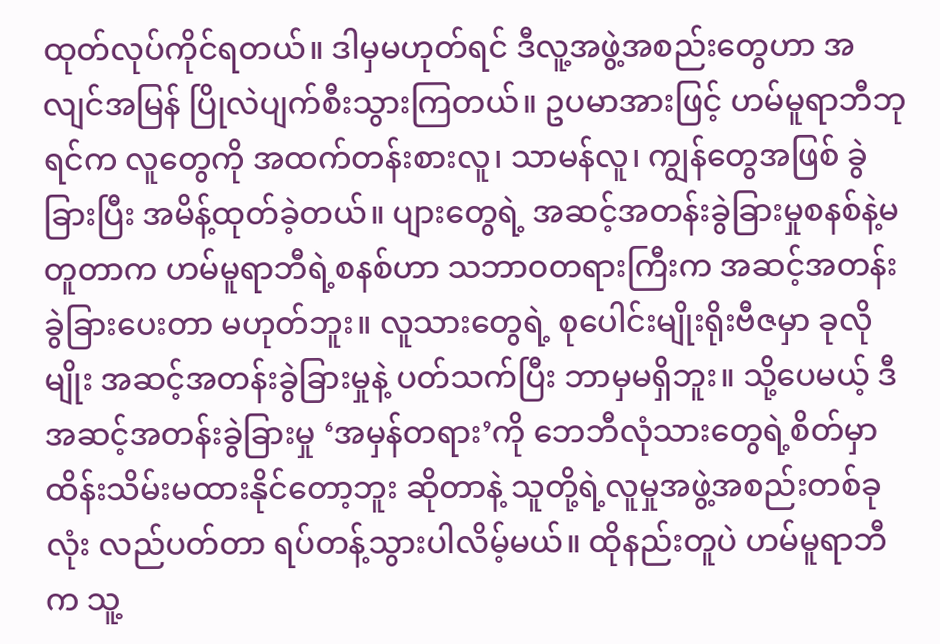ထုတ်လုပ်ကိုင်ရတယ်။ ဒါမှမဟုတ်ရင် ဒီလူ့အဖွဲ့အစည်းတွေဟာ အလျင်အမြန် ပြိုလဲပျက်စီးသွားကြတယ်။ ဥပမာအားဖြင့် ဟမ်မူရာဘီဘုရင်က လူတွေကို အထက်တန်းစားလူ၊ သာမန်လူ၊ ကျွန်တွေအဖြစ် ခွဲခြားပြီး အမိန့်ထုတ်ခဲ့တယ်။ ပျားတွေရဲ့ အဆင့်အတန်းခွဲခြားမှုစနစ်နဲ့မတူတာက ဟမ်မူရာဘီရဲ့စနစ်ဟာ သဘာဝတရားကြီးက အဆင့်အတန်းခွဲခြားပေးတာ မဟုတ်ဘူး။ လူသားတွေရဲ့ စုပေါင်းမျိုးရိုးဗီဇမှာ ခုလိုမျိုး အဆင့်အတန်းခွဲခြားမှုနဲ့ ပတ်သက်ပြီး ဘာမှမရှိဘူး။ သို့ပေမယ့် ဒီအဆင့်အတန်းခွဲခြားမှု ‘အမှန်တရား’ကို ဘေဘီလုံသားတွေရဲ့စိတ်မှာ ထိန်းသိမ်းမထားနိုင်တော့ဘူး ဆိုတာနဲ့ သူတို့ရဲ့လူမှုအဖွဲ့အစည်းတစ်ခုလုံး လည်ပတ်တာ ရပ်တန့်သွားပါလိမ့်မယ်။ ထိုနည်းတူပဲ ဟမ်မူရာဘီက သူ့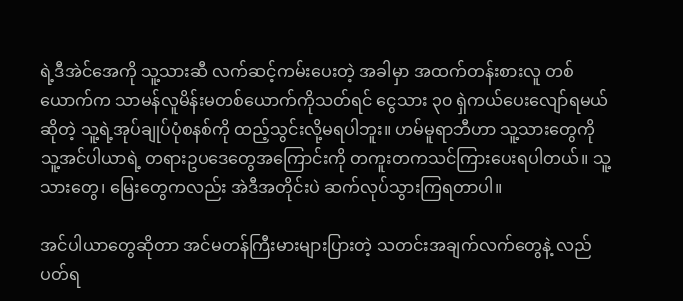ရဲ့ဒီအဲင်အေကို သူ့သားဆီ လက်ဆင့်ကမ်းပေးတဲ့ အခါမှာ အထက်တန်းစားလူ တစ်ယောက်က သာမန်လူမိန်းမတစ်ယောက်ကိုသတ်ရင် ငွေသား ၃၀ ရှဲကယ်ပေးလျော်ရမယ်ဆိုတဲ့ သူ့ရဲ့အုပ်ချုပ်ပုံစနစ်ကို ထည့်သွင်းလို့မရပါဘူး။ ဟမ်မူရာဘီဟာ သူ့သားတွေကို သူ့အင်ပါယာရဲ့ တရားဥပဒေတွေအကြောင်းကို တကူးတကသင်ကြားပေးရပါတယ်။ သူ့သားတွေ၊ မြေးတွေကလည်း အဲဒီအတိုင်းပဲ ဆက်လုပ်သွားကြရတာပါ။

အင်ပါယာတွေဆိုတာ အင်မတန်ကြီးမားများပြားတဲ့ သတင်းအချက်လက်တွေနဲ့ လည်ပတ်ရ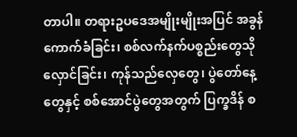တာပါ။ တရားဥပဒေအမျိုးမျိုးအပြင် အခွန်ကောက်ခံခြင်း၊ စစ်လက်နက်ပစ္စည်းတွေသိုလှောင်ခြင်း၊ ကုန်သည်လှေတွေ၊ ပွဲတော်နေ့တွေနှင့် စစ်အောင်ပွဲတွေအတွက် ပြက္ခဒိန် စ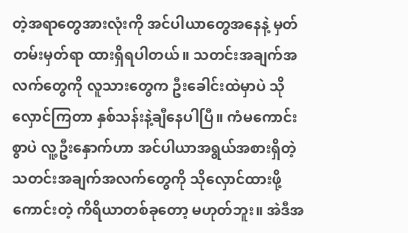တဲ့အရာတွေအားလုံးကို အင်ပါယာတွေအနေနဲ့ မှတ်တမ်းမှတ်ရာ ထားရှိရပါတယ်။ သတင်းအချက်အလက်တွေကို လူသားတွေက ဦးခေါင်းထဲမှာပဲ သိုလှောင်ကြတာ နှစ်သန်းနဲ့ချီနေပါပြီ။ ကံမကောင်းစွာပဲ လူ့ဦးနှောက်ဟာ အင်ပါယာအရွယ်အစားရှိတဲ့ သတင်းအချက်အလက်တွေကို သိုလှောင်ထားဖို့ကောင်းတဲ့ ကိရိယာတစ်ခုတော့ မဟုတ်ဘူး။ အဲဒီအ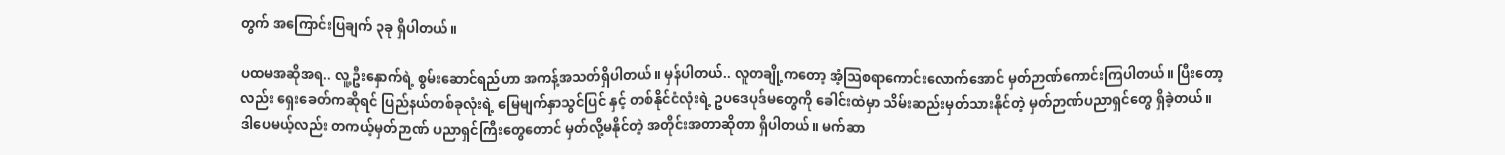တွက် အကြောင်းပြချက် ၃ခု ရှိပါတယ်။

ပထမအဆိုအရ.. လူ့ဦးနှောက်ရဲ့ စွမ်းဆောင်ရည်ဟာ အကန့်အသတ်ရှိပါတယ်။ မှန်ပါတယ်.. လူတချို့ကတော့ အံ့သြစရာကောင်းလောက်အောင် မှတ်ဉာဏ်ကောင်းကြပါတယ်။ ပြီးတော့လည်း ရှေးခေတ်ကဆိုရင် ပြည်နယ်တစ်ခုလုံးရဲ့ မြေမျက်နှာသွင်ပြင် နှင့် တစ်နိုင်ငံလုံးရဲ့ ဥပဒေပုဒ်မတွေကို ခေါင်းထဲမှာ သိမ်းဆည်းမှတ်သားနိုင်တဲ့ မှတ်ဉာဏ်ပညာရှင်တွေ ရှိခဲ့တယ်။ ဒါပေမယ့်လည်း တကယ့်မှတ်ဉာဏ် ပညာရှင်ကြီးတွေတောင် မှတ်လို့မနိုင်တဲ့ အတိုင်းအတာဆိုတာ ရှိပါတယ်။ မက်ဆာ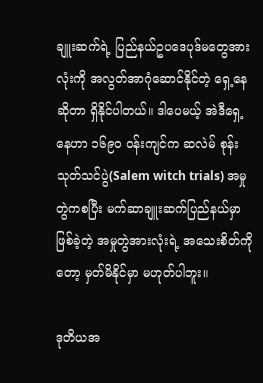ချူးဆက်ရဲ့ ပြည်နယ်ဥပဒေပုဒ်မတွေအားလုံးကို အလွတ်အာဂုံဆောင်နိုင်တဲ့ ရှေ့နေဆိုတာ ရှိနိုင်ပါတယ်။ ဒါပေမယ့် အဲဒီရှေ့နေဟာ ၁၆၉၀ ဝန်းကျင်က ဆလဲမ် စုန်းသုတ်သင်ပွဲ(Salem witch trials) အမှုတွဲကစပြီး မက်ဆာချူးဆက်ပြည်နယ်မှာဖြစ်ခဲ့တဲ့ အမှုတွဲအားလုံးရဲ့ အသေးစိတ်ကိုတော့ မှတ်မိနိုင်မှာ မဟုတ်ပါဘူး။

ဒုတိယအ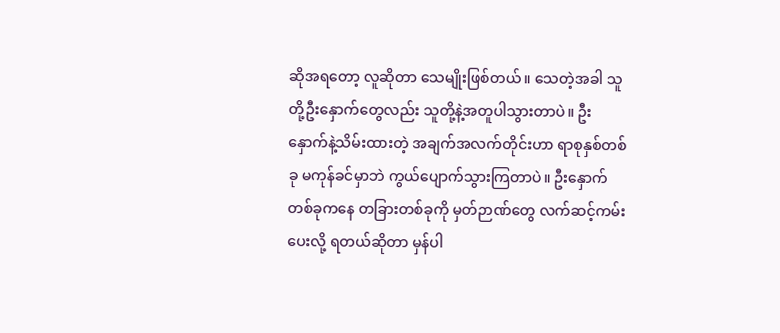ဆိုအရတော့ လူဆိုတာ သေမျိုးဖြစ်တယ်။ သေတဲ့အခါ သူတို့ဦးနှောက်တွေလည်း သူတို့နဲ့အတူပါသွားတာပဲ။ ဦးနှောက်နဲ့သိမ်းထားတဲ့ အချက်အလက်တိုင်းဟာ ရာစုနှစ်တစ်ခု မကုန်ခင်မှာဘဲ ကွယ်ပျောက်သွားကြတာပဲ။ ဦးနှောက်တစ်ခုကနေ တခြားတစ်ခုကို မှတ်ဉာဏ်တွေ လက်ဆင့်ကမ်းပေးလို့ ရတယ်ဆိုတာ မှန်ပါ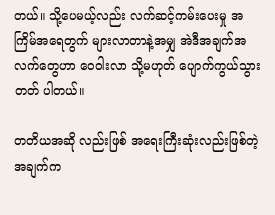တယ်။ သို့ပေမယ့်လည်း လက်ဆင့်ကမ်းပေးမှု အကြိမ်အရေတွက် များလာတာနဲ့အမျှ အဲဒီအချက်အလက်တွေဟာ ဝေဝါးလာ သို့မဟုတ် ပျောက်ကွယ်သွားတတ် ပါတယ်။

တတိယအဆို လည်းဖြစ် အရေးကြီးဆုံးလည်းဖြစ်တဲ့အချက်က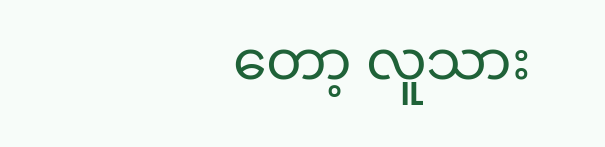တော့ လူသား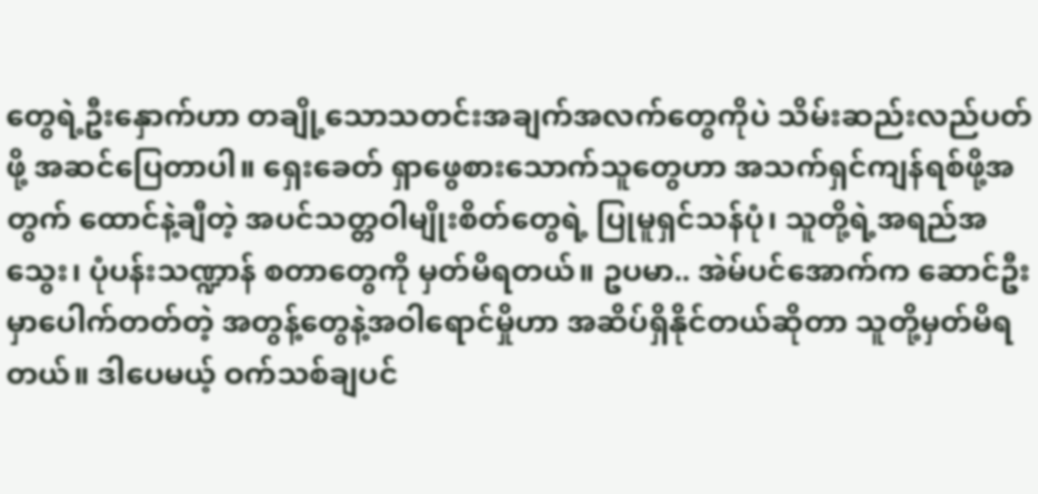တွေရဲ့ဦးနှောက်ဟာ တချို့သောသတင်းအချက်အလက်တွေကိုပဲ သိမ်းဆည်းလည်ပတ်ဖို့ အဆင်ပြေတာပါ။ ရှေးခေတ် ရှာဖွေစားသောက်သူတွေဟာ အသက်ရှင်ကျန်ရစ်ဖို့အတွက် ထောင်နဲ့ချီတဲ့ အပင်သတ္တဝါမျိုးစိတ်တွေရဲ့ ပြုမူရှင်သန်ပုံ၊ သူတို့ရဲ့အရည်အသွေး၊ ပုံပန်းသဏ္ဍာန် စတာတွေကို မှတ်မိရတယ်။ ဥပမာ.. အဲမ်ပင်အောက်က ဆောင်ဦးမှာပေါက်တတ်တဲ့ အတွန့်တွေနဲ့အဝါရောင်မှိုဟာ အဆိပ်ရှိနိုင်တယ်ဆိုတာ သူတို့မှတ်မိရတယ်။ ဒါပေမယ့် ဝက်သစ်ချပင်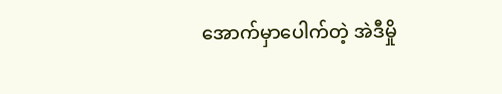အောက်မှာပေါက်တဲ့ အဲဒီမှို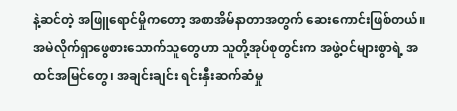နဲ့ဆင်တဲ့ အဖြူရောင်မှိုကတော့ အစာအိမ်နာတာအတွက် ဆေးကောင်းဖြစ်တယ်။ အမဲလိုက်ရှာဖွေစားသောက်သူတွေဟာ သူတို့အုပ်စုတွင်းက အဖွဲ့ဝင်များစွာရဲ့ အထင်အမြင်တွေ၊ အချင်းချင်း ရင်းနှီးဆက်ဆံမှု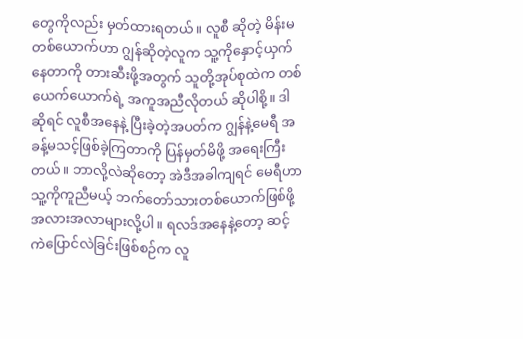တွေကိုလည်း မှတ်ထားရတယ်။ လူစီ ဆိုတဲ့ မိန်းမတစ်ယောက်ဟာ ဂျွန်ဆိုတဲ့လူက သူ့ကိုနှောင့်ယှက်နေတာကို တားဆီးဖို့အတွက် သူတို့အုပ်စုထဲက တစ်ယေက်ယောက်ရဲ့ အကူအညီလိုတယ် ဆိုပါစို့။ ဒါဆိုရင် လူစီအနေနဲ့ ပြီးခဲ့တဲ့အပတ်က ဂျွန်နဲ့မေရီ အခန့်မသင့်ဖြစ်ခဲ့ကြတာကို ပြန်မှတ်မိဖို့ အရေးကြီးတယ်။ ဘာလို့လဲဆိုတော့ အဲဒီအခါကျရင် မေရီဟာ သူ့ကိုကူညီမယ့် ဘက်တော်သားတစ်ယောက်ဖြစ်ဖို့ အလားအလာများလို့ပါ။ ရလဒ်အနေနဲ့တော့ ဆင့်ကဲပြောင်လဲခြင်းဖြစ်စဉ်က လူ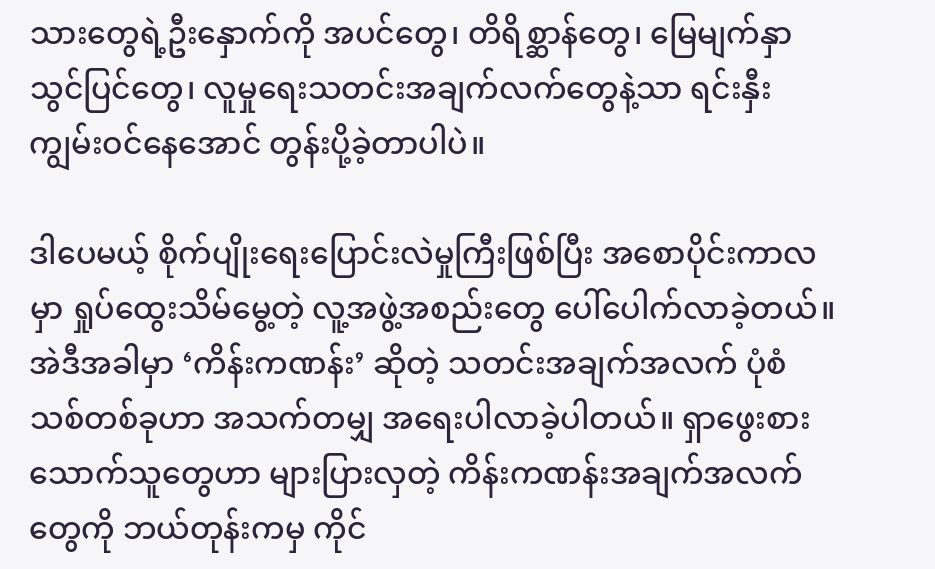သားတွေရဲ့ဦးနှောက်ကို အပင်တွေ၊ တိရိစ္ဆာန်တွေ၊ မြေမျက်နှာသွင်ပြင်တွေ၊ လူမှုရေးသတင်းအချက်လက်တွေနဲ့သာ ရင်းနှီးကျွမ်းဝင်နေအောင် တွန်းပို့ခဲ့တာပါပဲ။

ဒါပေမယ့် စိုက်ပျိုးရေးပြောင်းလဲမှုကြီးဖြစ်ပြီး အစောပိုင်းကာလမှာ ရှုပ်ထွေးသိမ်မွေ့တဲ့ လူ့အဖွဲ့အစည်းတွေ ပေါ်ပေါက်လာခဲ့တယ်။ အဲဒီအခါမှာ ‘ကိန်းကဏန်း’ ဆိုတဲ့ သတင်းအချက်အလက် ပုံစံသစ်တစ်ခုဟာ အသက်တမျှ အရေးပါလာခဲ့ပါတယ်။ ရှာဖွေးစားသောက်သူတွေဟာ များပြားလှတဲ့ ကိန်းကဏန်းအချက်အလက်တွေကို ဘယ်တုန်းကမှ ကိုင်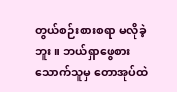တွယ်စဉ်းစားစရာ မလိုခဲ့ဘူး။ ဘယ်ရှာဖွေစားသောက်သူမှ တောအုပ်ထဲ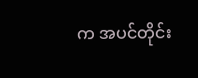က အပင်တိုင်း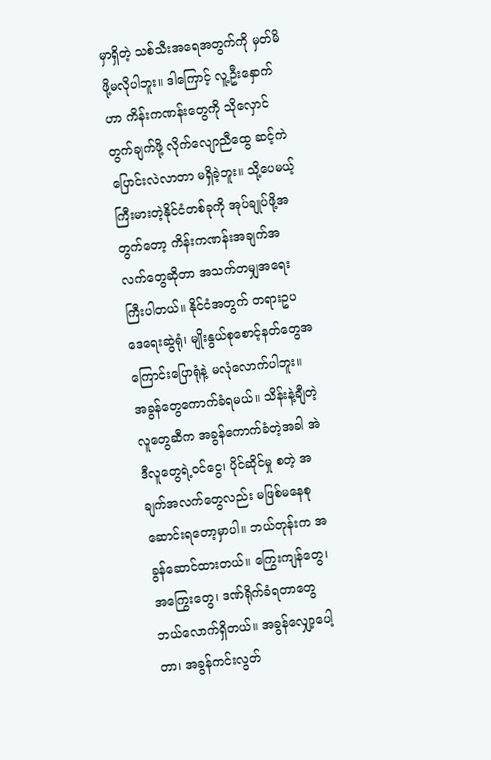မှာရှိတဲ့ သစ်သီးအရေအတွက်ကို မှတ်မိဖို့မလိုပါဘူး။ ဒါကြောင့် လူ့ဦးနှောက်ဟာ ကိန်းကဏန်းတွေကို သိုလှောင်တွက်ချက်ဖို့ လိုက်လျောညီထွေ ဆင့်ကဲပြောင်းလဲလာတာ မရှိခဲ့ဘူး။ သို့ပေမယ့် ကြီးမားတဲ့နိုင်ငံတစ်ခုကို အုပ်ချုပ်ဖို့အတွက်တော့ ကိန်းကဏန်းအချက်အလက်တွေဆိုတာ အသက်တမျှအရေးကြီးပါတယ်။ နိုင်ငံအတွက် တရားဥပဒေရေးဆွဲရုံ၊ မျိုးနွယ်စုစောင့်နတ်တွေအကြောင်းပြောရုံနဲ့ မလုံလောက်ပါဘူး။ အခွန်တွေကောက်ခံရမယ်။ သိန်းနဲ့ချီတဲ့လူတွေဆီက အခွန်ကောက်ခံတဲ့အခါ အဲဒီလူတွေရဲ့ဝင်ငွေ၊ ပိုင်ဆိုင်မှု စတဲ့ အချက်အလက်တွေလည်း မဖြစ်မနေစုဆောင်းရတော့မှာပါ။ ဘယ်တုန်းက အခွန်ဆောင်ထားတယ်။ ကြွေးကျန်တွေ၊ အကြွေးတွေ၊ ဒဏ်ရိုက်ခံရတာတွေ ဘယ်လောက်ရှိတယ်။ အခွန်လျှော့ပေါ့တာ၊ အခွန်ကင်းလွတ်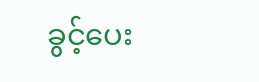ခွင့်ပေး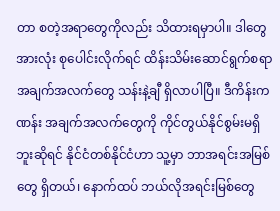တာ စတဲ့အရာတွေကိုလည်း သိထားရမှာပါ။ ဒါတွေအားလုံး စုပေါင်းလိုက်ရင် ထိန်းသိမ်းဆောင်ရွက်စရာ အချက်အလက်တွေ သန်းနဲ့ချီ ရှိလာပါပြီ။ ဒီကိန်းကဏန်း အချက်အလက်တွေကို ကိုင်တွယ်နိုင်စွမ်းမရှိဘူးဆိုရင် နိုင်ငံတစ်နိုင်ငံဟာ သူ့မှာ ဘာအရင်းအမြစ်တွေ ရှိတယ်၊ နောက်ထပ် ဘယ်လိုအရင်းမြစ်တွေ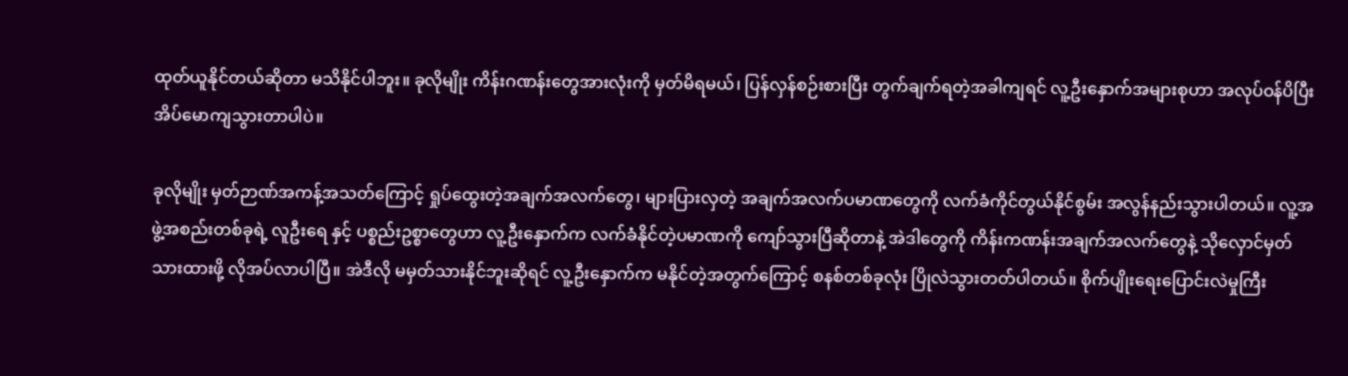ထုတ်ယူနိုင်တယ်ဆိုတာ မသိနိုင်ပါဘူး။ ခုလိုမျိုး ကိန်းဂဏန်းတွေအားလုံးကို မှတ်မိရမယ်၊ ပြန်လှန်စဉ်းစားပြီး တွက်ချက်ရတဲ့အခါကျရင် လူ့ဦးနှောက်အများစုဟာ အလုပ်ဝန်ပိပြီး အိပ်မောကျသွားတာပါပဲ။

ခုလိုမျိုး မှတ်ဉာဏ်အကန့်အသတ်ကြောင့် ရှုပ်ထွေးတဲ့အချက်အလက်တွေ၊ များပြားလှတဲ့ အချက်အလက်ပမာဏတွေကို လက်ခံကိုင်တွယ်နိုင်စွမ်း အလွန်နည်းသွားပါတယ်။ လူ့အဖွဲ့အစည်းတစ်ခုရဲ့ လူဦးရေ နှင့် ပစ္စည်းဥစ္စာတွေဟာ လူ့ဦးနှောက်က လက်ခံနိုင်တဲ့ပမာဏကို ကျော်သွားပြီဆိုတာနဲ့ အဲဒါတွေကို ကိန်းကဏန်းအချက်အလက်တွေနဲ့ သိုလှောင်မှတ်သားထားဖို့ လိုအပ်လာပါပြီ။ အဲဒီလို မမှတ်သားနိုင်ဘူးဆိုရင် လူ့ဦးနှောက်က မနိုင်တဲ့အတွက်ကြောင့် စနစ်တစ်ခုလုံး ပြိုလဲသွားတတ်ပါတယ်။ စိုက်ပျိုးရေးပြောင်းလဲမှုကြီး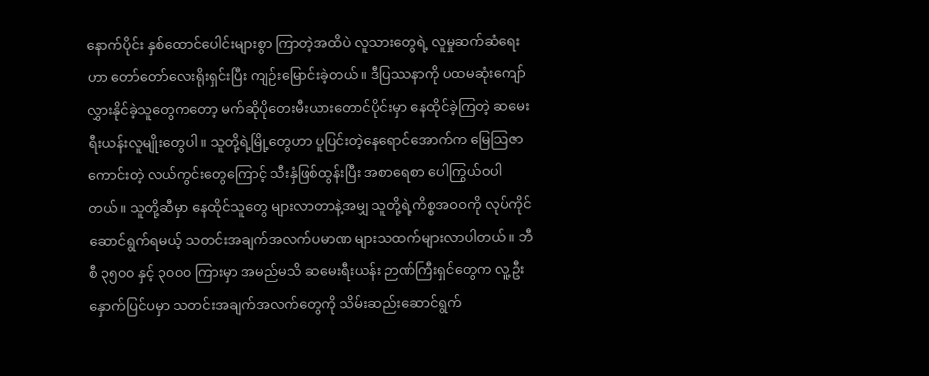နောက်ပိုင်း နှစ်ထောင်ပေါင်းများစွာ ကြာတဲ့အထိပဲ လူသားတွေရဲ့ လူမှုဆက်ဆံရေးဟာ တော်တော်လေးရိုးရှင်းပြီး ကျဉ်းမြောင်းခဲ့တယ်။ ဒီပြဿနာကို ပထမဆုံးကျော်လွှားနိုင်ခဲ့သူတွေကတော့ မက်ဆိုပိုတေးမီးယားတောင်ပိုင်းမှာ နေထိုင်ခဲ့ကြတဲ့ ဆမေးရီးယန်းလူမျိုးတွေပါ။ သူတို့ရဲ့မြို့တွေဟာ ပူပြင်းတဲ့နေရောင်အောက်က မြေသြဇာကောင်းတဲ့ လယ်ကွင်းတွေကြောင့် သီးနှံဖြစ်ထွန်းပြီး အစာရေစာ ပေါကြွယ်ဝပါတယ်။ သူတို့ဆီမှာ နေထိုင်သူတွေ များလာတာနဲ့အမျှ သူတို့ရဲ့ကိစ္စအဝဝကို လုပ်ကိုင်ဆောင်ရွက်ရမယ့် သတင်းအချက်အလက်ပမာဏ များသထက်များလာပါတယ်။ ဘီစီ ၃၅၀၀ နှင့် ၃၀၀၀ ကြားမှာ အမည်မသိ ဆမေးရီးယန်း ဉာဏ်ကြီးရှင်တွေက လူ့ဦးနှောက်ပြင်ပမှာ သတင်းအချက်အလက်တွေကို သိမ်းဆည်းဆောင်ရွက်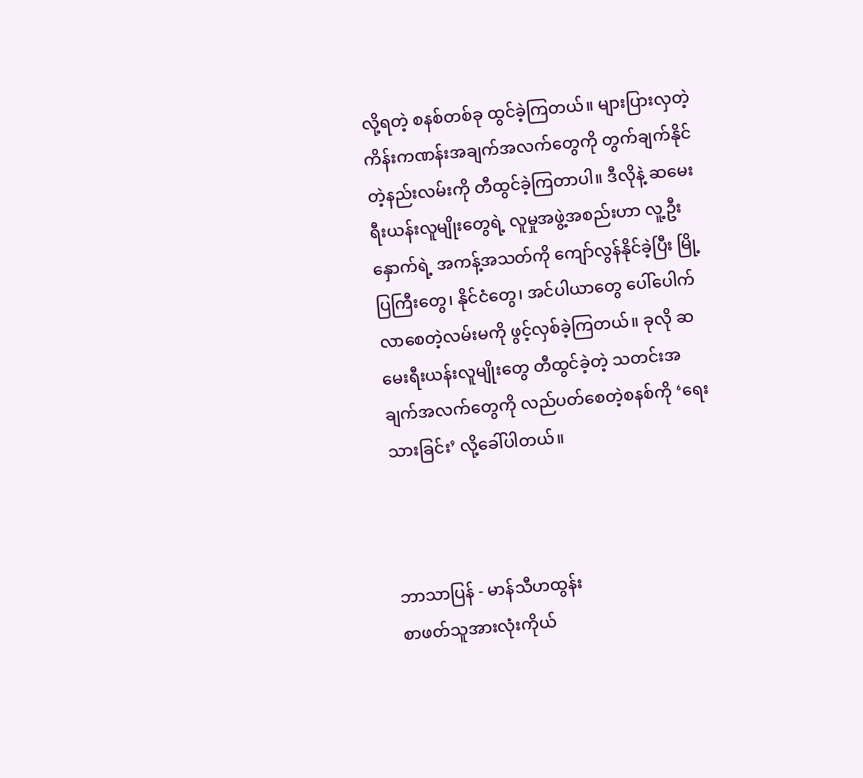လို့ရတဲ့ စနစ်တစ်ခု ထွင်ခဲ့ကြတယ်။ များပြားလှတဲ့ ကိန်းကဏန်းအချက်အလက်တွေကို တွက်ချက်နိုင်တဲ့နည်းလမ်းကို တီထွင်ခဲ့ကြတာပါ။ ဒီလိုနဲ့ ဆမေးရီးယန်းလူမျိုးတွေရဲ့ လူမှုအဖွဲ့အစည်းဟာ လူ့ဦးနှောက်ရဲ့ အကန့်အသတ်ကို ကျော်လွန်နိုင်ခဲ့ပြီး မြို့ပြကြီးတွေ၊ နိုင်ငံတွေ၊ အင်ပါယာတွေ ပေါ်ပေါက်လာစေတဲ့လမ်းမကို ဖွင့်လှစ်ခဲ့ကြတယ်။ ခုလို ဆမေးရီးယန်းလူမျိုးတွေ တီထွင်ခဲ့တဲ့ သတင်းအချက်အလက်တွေကို လည်ပတ်စေတဲ့စနစ်ကို ‘ရေးသားခြင်း’ လို့ခေါ်ပါတယ်။



ဘာသာပြန် - မာန်သီဟထွန်း
စာဖတ်သူအားလုံးကိုယ်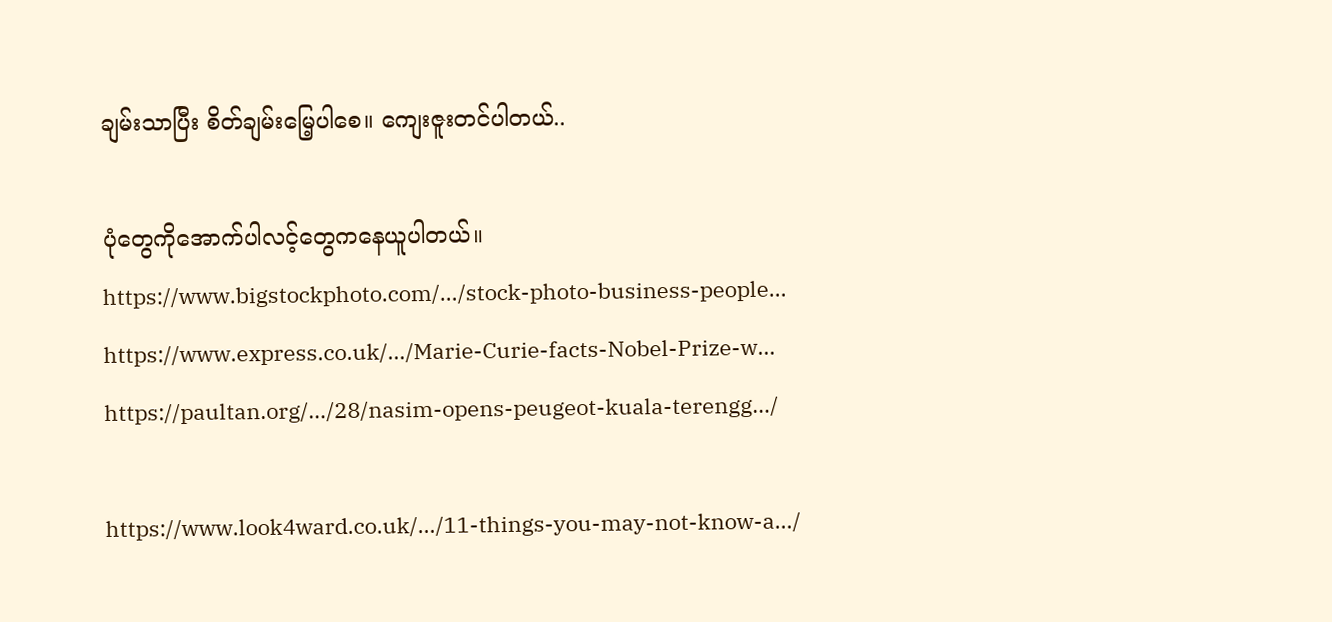ချမ်းသာပြီး စိတ်ချမ်းမြေ့ပါစေ။ ကျေးဇူးတင်ပါတယ်..

ပုံတွေကိုအောက်ပါလင့်တွေကနေယူပါတယ်။
https://www.bigstockphoto.com/…/stock-photo-business-people…
https://www.express.co.uk/…/Marie-Curie-facts-Nobel-Prize-w…
https://paultan.org/…/28/nasim-opens-peugeot-kuala-terengg…/

https://www.look4ward.co.uk/…/11-things-you-may-not-know-a…/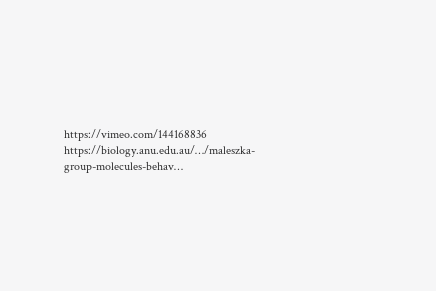https://vimeo.com/144168836
https://biology.anu.edu.au/…/maleszka-group-molecules-behav…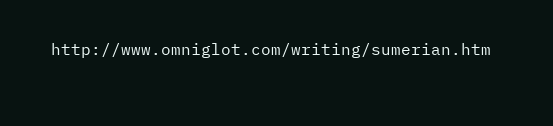http://www.omniglot.com/writing/sumerian.htm